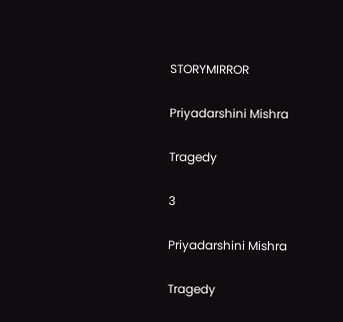STORYMIRROR

Priyadarshini Mishra

Tragedy

3

Priyadarshini Mishra

Tragedy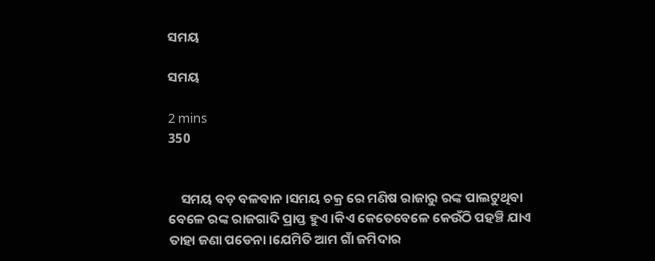ସମୟ

ସମୟ

2 mins
350


    ସମୟ ବଡ଼ ବଳବାନ।ସମୟ ଚକ୍ର ରେ ମଣିଷ ରାଜାରୁ ରଙ୍କ ପାଲଟୁଥିବା ବେଳେ ରଙ୍କ ରାଜଗାଦି ପ୍ରାପ୍ତ ହୁଏ।କିଏ କେତେବେଳେ କେଉଁଠି ପହଞ୍ଚି ଯାଏ ତାହା ଜଣା ପଡେନା।ଯେମିତି ଆମ ଗାଁ ଜମିଦାର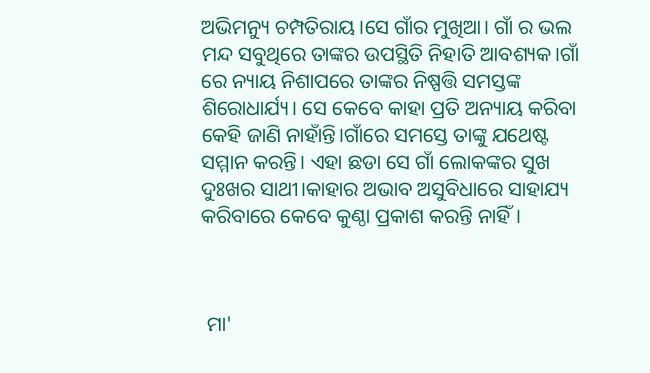ଅଭିମନ୍ୟୁ ଚମ୍ପତିରାୟ।ସେ ଗାଁର ମୁଖିଆ। ଗାଁ ର ଭଲ ମନ୍ଦ ସବୁଥିରେ ତାଙ୍କର ଉପସ୍ଥିତି ନିହାତି ଆବଶ୍ୟକ।ଗାଁ ରେ ନ୍ୟାୟ ନିଶାପରେ ତାଙ୍କର ନିଷ୍ପତ୍ତି ସମସ୍ତଙ୍କ ଶିରୋଧାର୍ଯ୍ୟ। ସେ କେବେ କାହା ପ୍ରତି ଅନ୍ୟାୟ କରିବା କେହି ଜାଣି ନାହାଁନ୍ତି।ଗାଁରେ ସମସ୍ତେ ତାଙ୍କୁ ଯଥେଷ୍ଟ ସମ୍ମାନ କରନ୍ତି। ଏହା ଛଡା ସେ ଗାଁ ଲୋକଙ୍କର ସୁଖ ଦୁଃଖର ସାଥୀ।କାହାର ଅଭାବ ଅସୁବିଧାରେ ସାହାଯ୍ୟ କରିବାରେ କେବେ କୁଣ୍ଠା ପ୍ରକାଶ କରନ୍ତି ନାହିଁ।



 ମା'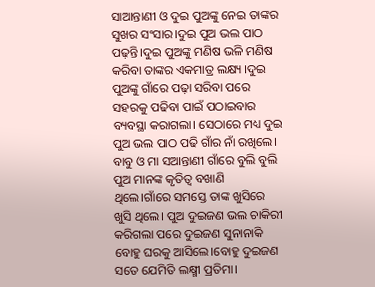ସାଆନ୍ତାଣୀ ଓ ଦୁଇ ପୁଅଙ୍କୁ ନେଇ ତାଙ୍କର ସୁଖର ସଂସାର।ଦୁଇ ପୁଅ ଭଲ ପାଠ ପଢ଼ନ୍ତି।ଦୁଇ ପୁଅଙ୍କୁ ମଣିଷ ଭଳି ମଣିଷ କରିବା ତାଙ୍କର ଏକମାତ୍ର ଲକ୍ଷ୍ୟ ।ଦୁଇ ପୁଅଙ୍କୁ ଗାଁରେ ପଢ଼ା ସରିବା ପରେ ସହରକୁ ପଢିବା ପାଇଁ ପଠାଇବାର ବ୍ୟବସ୍ଥା କରାଗଲା। ସେଠାରେ ମଧ୍ୟ ଦୁଇ ପୁଅ ଭଲ ପାଠ ପଢି ଗାଁର ନାଁ ରଖିଲେ। ବାବୁ ଓ ମା ସଆନ୍ତାଣୀ ଗାଁରେ ବୁଲି ବୁଲି ପୁଅ ମାନଙ୍କ କୃତିତ୍ୱ ବଖାଣି ଥିଲେ।ଗାଁରେ ସମସ୍ତେ ତାଙ୍କ ଖୁସିରେ ଖୁସି ଥିଲେ। ପୁଅ ଦୁଇଜଣ ଭଲ ଚାକିରୀ କରିଗଲା ପରେ ଦୁଇଜଣ ସୁନାନାକି ବୋହୁ ଘରକୁ ଆସିଲେ।ବୋହୁ ଦୁଇଜଣ ସତେ ଯେମିତି ଲକ୍ଷ୍ମୀ ପ୍ରତିମା।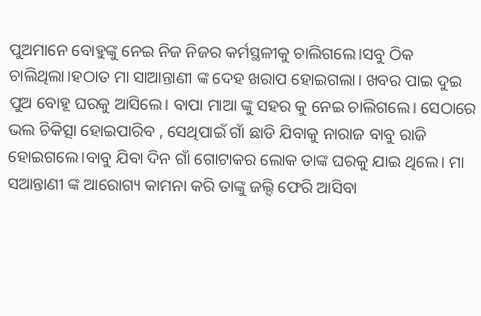ପୁଅମାନେ ବୋହୁଙ୍କୁ ନେଇ ନିଜ ନିଜର କର୍ମସ୍ଥଳୀକୁ ଚାଲିଗଲେ।ସବୁ ଠିକ ଚାଲିଥିଲା।ହଠାତ ମା ସାଆନ୍ତାଣୀ ଙ୍କ ଦେହ ଖରାପ ହୋଇଗଲା। ଖବର ପାଇ ଦୁଇ ପୁଅ ବୋହୂ ଘରକୁ ଆସିଲେ। ବାପା ମାଆ ଙ୍କୁ ସହର କୁ ନେଇ ଚାଲିଗଲେ। ସେଠାରେ ଭଲ ଚିକିତ୍ସା ହୋଇପାରିବ , ସେଥିପାଇଁ ଗାଁ ଛାଡି ଯିବାକୁ ନାରାଜ ବାବୁ ରାଜି ହୋଇଗଲେ।ବାବୁ ଯିବା ଦିନ ଗାଁ ଗୋଟାକର ଲୋକ ତାଙ୍କ ଘରକୁ ଯାଇ ଥିଲେ। ମା ସଆନ୍ତାଣୀ ଙ୍କ ଆରୋଗ୍ୟ କାମନା କରି ତାଙ୍କୁ ଜଲ୍ଦି ଫେରି ଆସିବା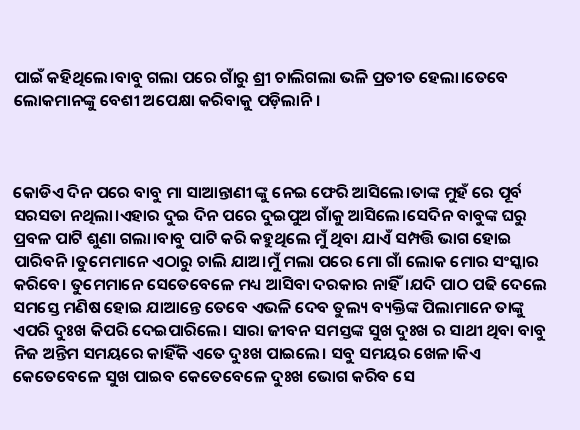ପାଇଁ କହିଥିଲେ।ବାବୁ ଗଲା ପରେ ଗାଁରୁ ଶ୍ରୀ ଚାଲିଗଲା ଭଳି ପ୍ରତୀତ ହେଲା।ତେବେ ଲୋକମାନଙ୍କୁ ବେଶୀ ଅପେକ୍ଷା କରିବାକୁ ପଡ଼ିଲାନି।



କୋଡିଏ ଦିନ ପରେ ବାବୁ ମା ସାଆନ୍ତାଣୀ ଙ୍କୁ ନେଇ ଫେରି ଆସିଲେ।ତାଙ୍କ ମୁହଁ ରେ ପୂର୍ବ ସରସତା ନଥିଲା।ଏହାର ଦୁଇ ଦିନ ପରେ ଦୁଇପୁଅ ଗାଁକୁ ଆସିଲେ।ସେଦିନ ବାବୁଙ୍କ ଘରୁ ପ୍ରବଳ ପାଟି ଶୁଣା ଗଲା।ବାବୁ ପାଟି କରି କହୁଥିଲେ ମୁଁ ଥିବା ଯାଏଁ ସମ୍ପତ୍ତି ଭାଗ ହୋଇ ପାରିବନି।ତୁମେମାନେ ଏଠାରୁ ଚାଲି ଯାଅ।ମୁଁ ମଲା ପରେ ମୋ ଗାଁ ଲୋକ ମୋର ସଂସ୍କାର କରିବେ। ତୁମେମାନେ ସେତେବେଳେ ମଧ୍ୟ ଆସିବା ଦରକାର ନାହିଁ।ଯଦି ପାଠ ପଢି ଦେଲେ ସମସ୍ତେ ମଣିଷ ହୋଇ ଯାଆନ୍ତେ ତେବେ ଏଭଳି ଦେବ ତୁଲ୍ୟ ବ୍ୟକ୍ତିଙ୍କ ପିଲାମାନେ ତାଙ୍କୁ ଏପରି ଦୁଃଖ କିପରି ଦେଇପାରିଲେ। ସାରା ଜୀବନ ସମସ୍ତଙ୍କ ସୁଖ ଦୁଃଖ ର ସାଥୀ ଥିବା ବାବୁ ନିଜ ଅନ୍ତିମ ସମୟରେ କାହିଁକି ଏତେ ଦୁଃଖ ପାଇଲେ। ସବୁ ସମୟର ଖେଳ।କିଏ କେତେବେଳେ ସୁଖ ପାଇବ କେତେବେଳେ ଦୁଃଖ ଭୋଗ କରିବ ସେ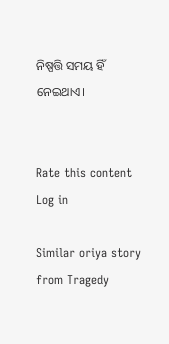ନିଷ୍ପତ୍ତି ସମୟ ହିଁ ନେଇଥାଏ।


Rate this content
Log in

Similar oriya story from Tragedy